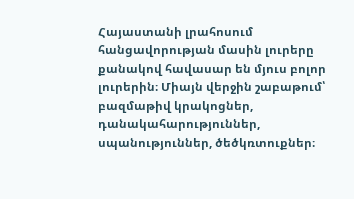Հայաստանի լրահոսում հանցավորության մասին լուրերը քանակով հավասար են մյուս բոլոր լուրերին։ Միայն վերջին շաբաթում՝ բազմաթիվ կրակոցներ, դանակահարություններ, սպանություններ, ծեծկռտուքներ։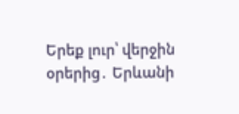Երեք լուր՝ վերջին օրերից․ Երևանի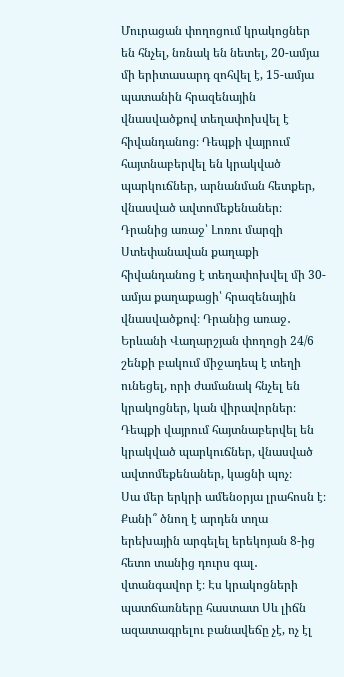Մուրացան փողոցում կրակոցներ են հնչել, նռնակ են նետել, 20-ամյա մի երիտասարդ զոհվել է, 15-ամյա պատանին հրազենային վնասվածքով տեղափոխվել է հիվանդանոց։ Դեպքի վայրում հայտնաբերվել են կրակված պարկուճներ, արնանման հետքեր, վնասված ավտոմեքենաներ։ Դրանից առաջ՝ Լոռու մարզի Ստեփանավան քաղաքի հիվանդանոց է տեղափոխվել մի 30-ամյա քաղաքացի՝ հրազենային վնասվածքով։ Դրանից առաջ․ Երևանի Վաղարշյան փողոցի 24/6 շենքի բակում միջադեպ է տեղի ունեցել, որի ժամանակ հնչել են կրակոցներ, կան վիրավորներ։ Դեպքի վայրում հայտնաբերվել են կրակված պարկուճներ, վնասված ավտոմեքենաներ, կացնի պոչ։
Սա մեր երկրի ամենօրյա լրահոսն է։ Քանի՞ ծնող է արդեն տղա երեխային արգելել երեկոյան 8-ից հետո տանից դուրս գալ․ վտանգավոր է։ Էս կրակոցների պատճառները հաստատ Սև լիճն ազատագրելու բանավեճը չէ, ոչ էլ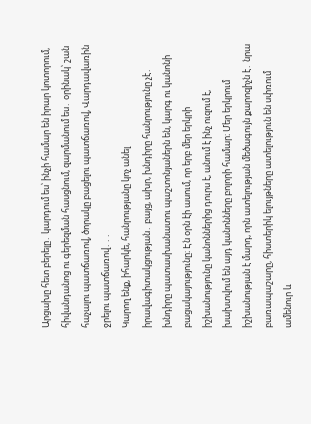Արցախը հետ բերելը․ կարդում ես՝ ինչի համար են իրար կոտորում, հիվանդանոց ու գերեզման հասցնում, զարմանում ես․ օրինակ՝ շան հաչալու պատճառով, ծորակը բացելու պատճառով, Վարդավառին ջրելու պատճառով․․․
Կարող ենք, իհարկե, հանրությանը կոչ անել իրավագիտակցության․ բայց, ախր, խնդիրը հանրությունը չէ․ խնդիրը պատասխանատու պաշտոնյաներն են, կարգ ու կանոնի բացակայությունը։ Էն օրն էի ասում, որ երբ մեր երկրի իշխանությունը կանոններից դուրս է, անում է ինչ ուզում է, խախտվում են այդ կանոնները բոլորի համար։ Մեր երկրում իշխանության է մարդ, որն ատելության մեծագույն քարոզիչն է․ նրա բառապաշարը, հիստերիկ ելույթները ատելություն են սփռում ամենուր և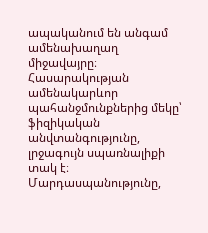ապականում են անգամ ամենախաղաղ միջավայրը։
Հասարակության ամենակարևոր պահանջմունքներից մեկը՝ ֆիզիկական անվտանգությունը, լրջագույն սպառնալիքի տակ է։ Մարդասպանությունը,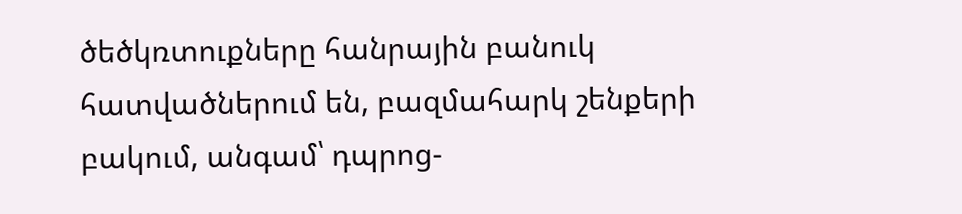ծեծկռտուքները հանրային բանուկ հատվածներում են, բազմահարկ շենքերի բակում, անգամ՝ դպրոց-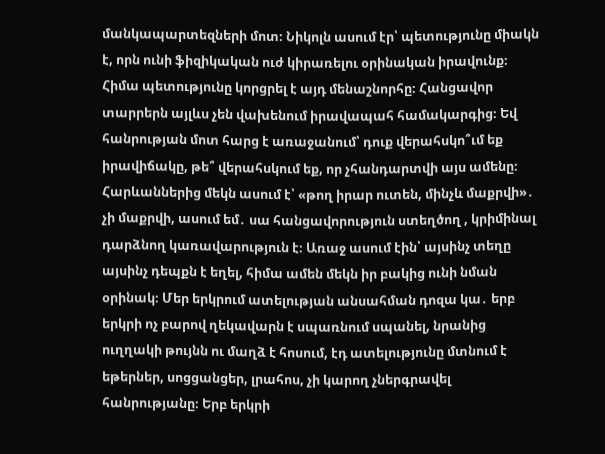մանկապարտեզների մոտ։ Նիկոլն ասում էր՝ պետությունը միակն է, որն ունի ֆիզիկական ուժ կիրառելու օրինական իրավունք։ Հիմա պետությունը կորցրել է այդ մենաշնորհը։ Հանցավոր տարրերն այլևս չեն վախենում իրավապահ համակարգից։ Եվ հանրության մոտ հարց է առաջանում՝ դուք վերահսկո՞ւմ եք իրավիճակը, թե՞ վերահսկում եք, որ չհանդարտվի այս ամենը։
Հարևաններից մեկն ասում է՝ «թող իրար ուտեն, մինչև մաքրվի»․ չի մաքրվի, ասում եմ․ սա հանցավորություն ստեղծող , կրիմինալ դարձնող կառավարություն է։ Առաջ ասում էին՝ այսինչ տեղը այսինչ դեպքն է եղել, հիմա ամեն մեկն իր բակից ունի նման օրինակ։ Մեր երկրում ատելության անսահման դոզա կա․ երբ երկրի ոչ բարով ղեկավարն է սպառնում սպանել, նրանից ուղղակի թույնն ու մաղձ է հոսում, էդ ատելությունը մտնում է եթերներ, սոցցանցեր, լրահոս, չի կարող չներգրավել հանրությանը։ Երբ երկրի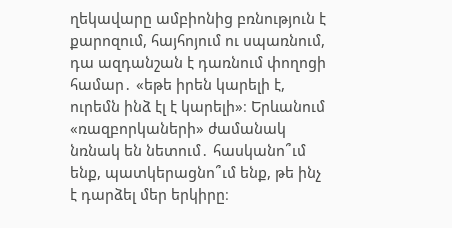ղեկավարը ամբիոնից բռնություն է քարոզում, հայհոյում ու սպառնում, դա ազդանշան է դառնում փողոցի համար․ «եթե իրեն կարելի է, ուրեմն ինձ էլ է կարելի»։ Երևանում «ռազբորկաների» ժամանակ նռնակ են նետում․ հասկանո՞ւմ ենք, պատկերացնո՞ւմ ենք, թե ինչ է դարձել մեր երկիրը։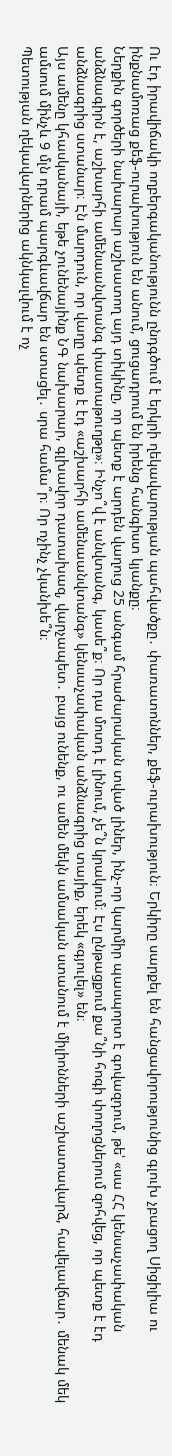Ու էդ իրավիճակի ողբերգականությունն ընդգծում է երկրի ղեկավարության պահվածքը․ փառատոններ, քեֆ-ուրախություն։ Երկիրը սարքել են հանցավորությունից գլուխ չբացող Սիցիլիա ու ինքնամոռաց քեֆ-ուրախություն են անում, ցուցադրում են իրենց հանգիստ կյանքը։
Ներքին գործերի նախարար աշխատող այդ տիկինը, որ պետք է արդեն վաղուց 25 անգամ հրաժարական տված լիներ, ինչ-որ կարմիր պասպորտ է գովազդում, թե՝ «սա ՀՀ կենսաչափական անձնագիրն է, աշխարհի ամենաանվտանգ փաստաթուղթը»։ Ինչո՞վ է անվտանգ, կասե՞ք։ Որ դա մոտդ է լինում, չե՞ն կրակում։ Էս ընթացքում քա՞նի հոգի փողոցներում զոհվեց, որ պետք է էդ անձնագրից ստանար։ Էն մարդուն, որ վաղը պետք է էդ «աշխարհի ամենաանվտանգ» կենսաչափական անձնագրից տայիք, երեկ «գյուլել» են։
Այս ամենը կհասկանայի, եթե չունենայինք ՆԳ նախարար, գլխավոր դատախազ, վարչապետ․ բայց ունենք, ու ամեն մեկն ամսական ստանում է միլիոնների աշխատավարձ, հավելավճար․ մենակ մեկ ամսում մինչև 9 մլն դրամ պարգևավճար են ստացել․ սրա համա՞ր։ Որ ոչինչ չկանխե՞ն։
Պետության ղեկավարներից ակնկալվում է ոչ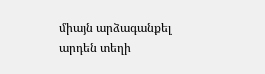միայն արձագանքել արդեն տեղի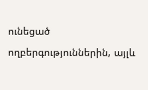ունեցած ողբերգություններին, այլև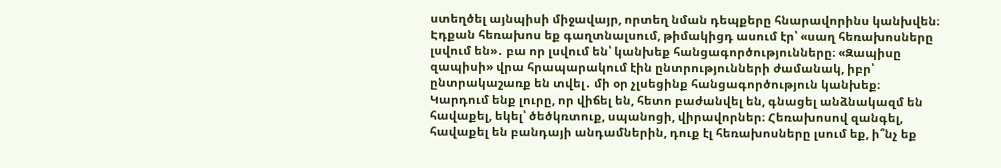ստեղծել այնպիսի միջավայր, որտեղ նման դեպքերը հնարավորինս կանխվեն։ Էդքան հեռախոս եք գաղտնալսում, թիմակիցդ ասում էր՝ «սաղ հեռախոսները լսվում են»․ բա որ լսվում են՝ կանխեք հանցագործությունները։ «Զապիսը զապիսի» վրա հրապարակում էին ընտրությունների ժամանակ, իբր՝ ընտրակաշառք են տվել․ մի օր չլսեցինք հանցագործություն կանխեք։ Կարդում ենք լուրը, որ վիճել են, հետո բաժանվել են, գնացել անձնակազմ են հավաքել, եկել՝ ծեծկռտուք, սպանոցի, վիրավորներ։ Հեռախոսով զանգել, հավաքել են բանդայի անդամներին, դուք էլ հեռախոսները լսում եք, ի՞նչ եք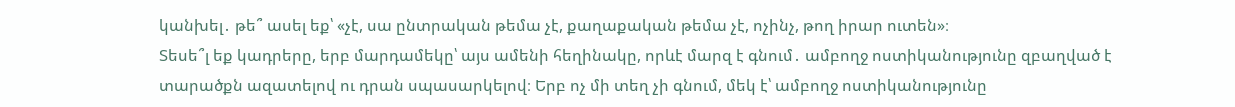կանխել․ թե՞ ասել եք՝ «չէ, սա ընտրական թեմա չէ, քաղաքական թեմա չէ, ոչինչ, թող իրար ուտեն»։
Տեսե՞լ եք կադրերը, երբ մարդամեկը՝ այս ամենի հեղինակը, որևէ մարզ է գնում․ ամբողջ ոստիկանությունը զբաղված է տարածքն ազատելով ու դրան սպասարկելով։ Երբ ոչ մի տեղ չի գնում, մեկ է՝ ամբողջ ոստիկանությունը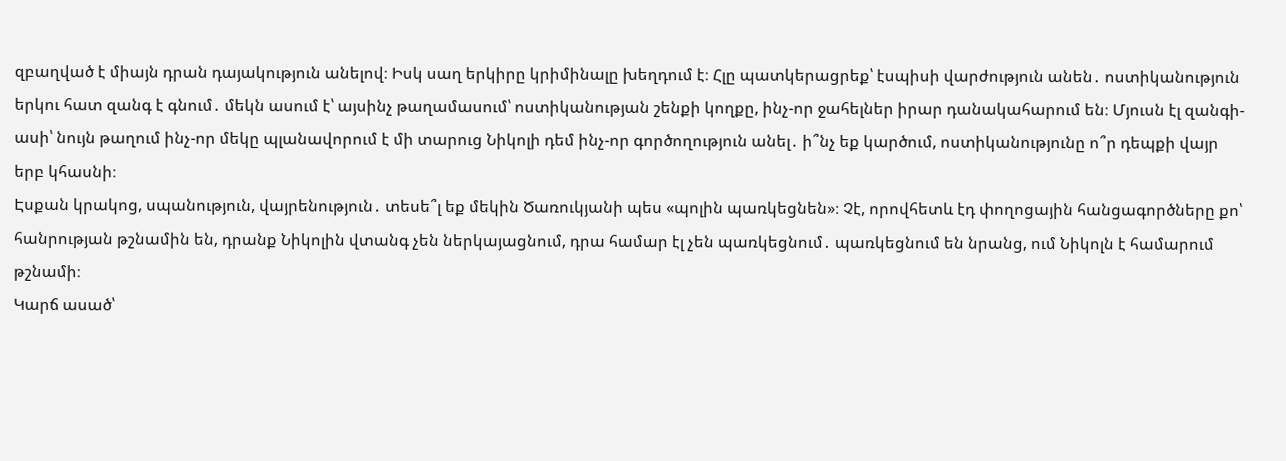զբաղված է միայն դրան դայակություն անելով։ Իսկ սաղ երկիրը կրիմինալը խեղդում է։ Հլը պատկերացրեք՝ էսպիսի վարժություն անեն․ ոստիկանություն երկու հատ զանգ է գնում․ մեկն ասում է՝ այսինչ թաղամասում՝ ոստիկանության շենքի կողքը, ինչ-որ ջահելներ իրար դանակահարում են։ Մյուսն էլ զանգի-ասի՝ նույն թաղում ինչ-որ մեկը պլանավորում է մի տարուց Նիկոլի դեմ ինչ-որ գործողություն անել․ ի՞նչ եք կարծում, ոստիկանությունը ո՞ր դեպքի վայր երբ կհասնի։
Էսքան կրակոց, սպանություն, վայրենություն․ տեսե՞լ եք մեկին Ծառուկյանի պես «պոլին պառկեցնեն»։ Չէ, որովհետև էդ փողոցային հանցագործները քո՝ հանրության թշնամին են, դրանք Նիկոլին վտանգ չեն ներկայացնում, դրա համար էլ չեն պառկեցնում․ պառկեցնում են նրանց, ում Նիկոլն է համարում թշնամի։
Կարճ ասած՝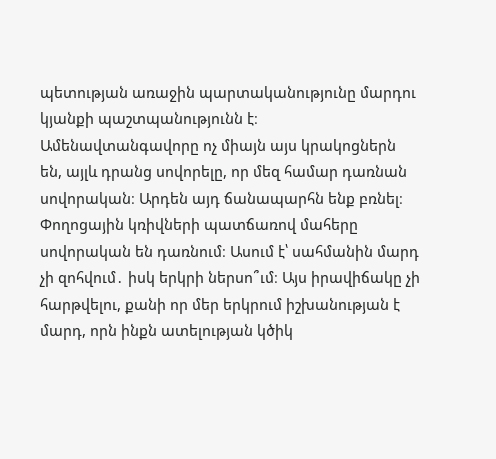պետության առաջին պարտականությունը մարդու կյանքի պաշտպանությունն է։ Ամենավտանգավորը ոչ միայն այս կրակոցներն են, այլև դրանց սովորելը, որ մեզ համար դառնան սովորական։ Արդեն այդ ճանապարհն ենք բռնել։ Փողոցային կռիվների պատճառով մահերը սովորական են դառնում։ Ասում է՝ սահմանին մարդ չի զոհվում․ իսկ երկրի ներսո՞ւմ։ Այս իրավիճակը չի հարթվելու, քանի որ մեր երկրում իշխանության է մարդ, որն ինքն ատելության կծիկ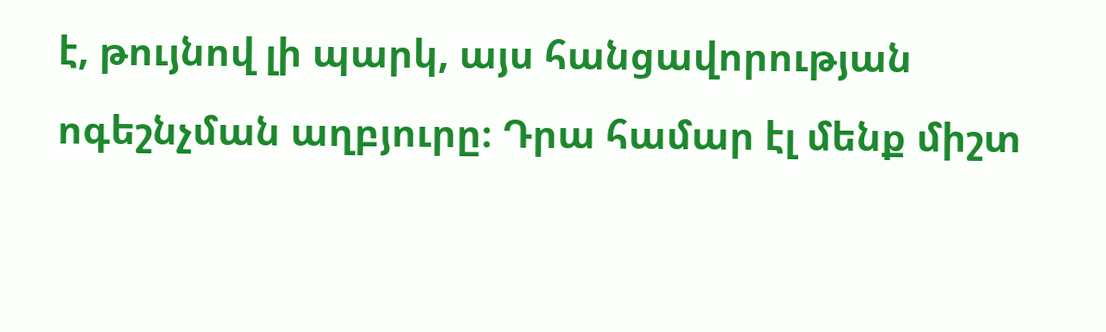է, թույնով լի պարկ, այս հանցավորության ոգեշնչման աղբյուրը։ Դրա համար էլ մենք միշտ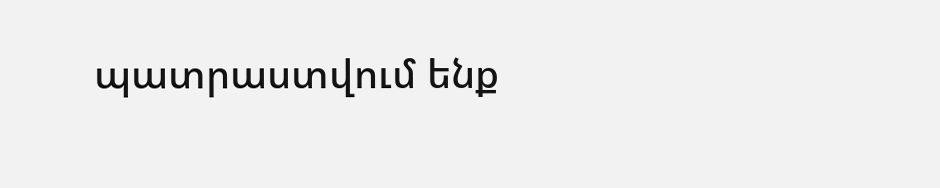պատրաստվում ենք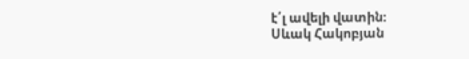է՛լ ավելի վատին։
Սևակ Հակոբյան